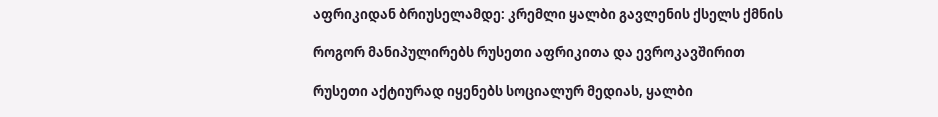აფრიკიდან ბრიუსელამდე: კრემლი ყალბი გავლენის ქსელს ქმნის

როგორ მანიპულირებს რუსეთი აფრიკითა და ევროკავშირით

რუსეთი აქტიურად იყენებს სოციალურ მედიას, ყალბი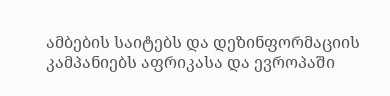ამბების საიტებს და დეზინფორმაციის კამპანიებს აფრიკასა და ევროპაში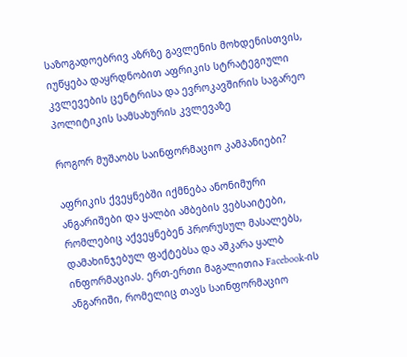საზოგადოებრივ აზრზე გავლენის მოხდენისთვის, იუწყება დაყრდნობით აფრიკის სტრატეგიული კვლევების ცენტრისა და ევროკავშირის საგარეო პოლიტიკის სამსახურის კვლევაზე

როგორ მუშაობს საინფორმაციო კამპანიები?

აფრიკის ქვეყნებში იქმნება ანონიმური ანგარიშები და ყალბი ამბების ვებსაიტები, რომლებიც აქვეყნებენ პრორუსულ მასალებს, დამახინჯებულ ფაქტებსა და აშკარა ყალბ ინფორმაციას. ერთ-ერთი მაგალითია Facebook-ის ანგარიში, რომელიც თავს საინფორმაციო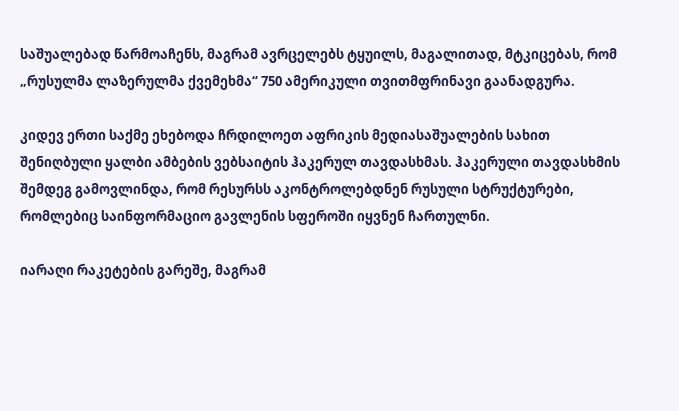საშუალებად წარმოაჩენს, მაგრამ ავრცელებს ტყუილს, მაგალითად, მტკიცებას, რომ „რუსულმა ლაზერულმა ქვემეხმა“ 750 ამერიკული თვითმფრინავი გაანადგურა.

კიდევ ერთი საქმე ეხებოდა ჩრდილოეთ აფრიკის მედიასაშუალების სახით შენიღბული ყალბი ამბების ვებსაიტის ჰაკერულ თავდასხმას. ჰაკერული თავდასხმის შემდეგ გამოვლინდა, რომ რესურსს აკონტროლებდნენ რუსული სტრუქტურები, რომლებიც საინფორმაციო გავლენის სფეროში იყვნენ ჩართულნი.

იარაღი რაკეტების გარეშე, მაგრამ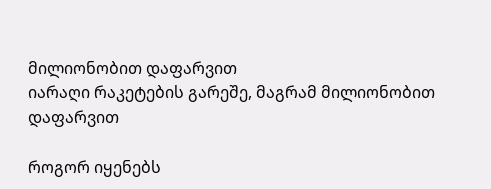მილიონობით დაფარვით
იარაღი რაკეტების გარეშე, მაგრამ მილიონობით დაფარვით

როგორ იყენებს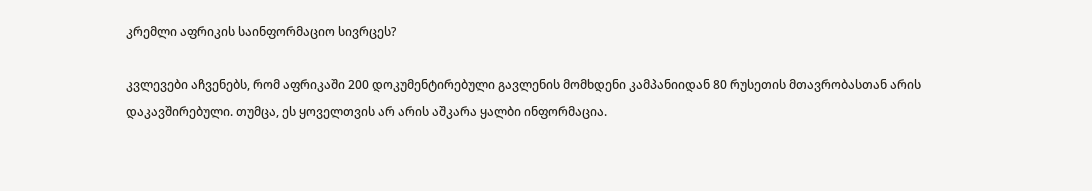კრემლი აფრიკის საინფორმაციო სივრცეს?

კვლევები აჩვენებს, რომ აფრიკაში 200 დოკუმენტირებული გავლენის მომხდენი კამპანიიდან 80 რუსეთის მთავრობასთან არის დაკავშირებული. თუმცა, ეს ყოველთვის არ არის აშკარა ყალბი ინფორმაცია.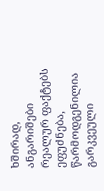ხშირად, ანგარიშები რეალურ ფაქტებს ეფუძნება, წარმოდგენილია გარკვეული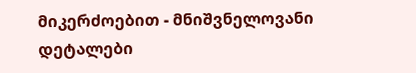მიკერძოებით - მნიშვნელოვანი დეტალები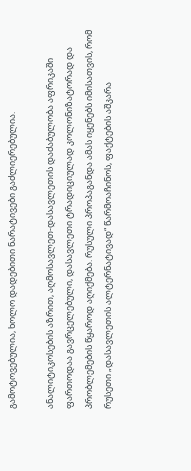გამოტოვებულია, ხოლო დადებითი ნარატივები გაძლიერებულია.

ანალიტიკოსების აზრით, აღმოსავლეთ-დასავლეთის დაძაბულობა აფრიკაში ფართოდაა გავრცელებული, დასავლეთი ტრადიციულად კოლონიზატორად და პრობლემების წყაროდ აღიქმება. რუსული პროპაგანდა ამას იყენებს იმისათვის, რომ რუსეთი „დასავლეთის ალტერნატივად“ წარმოაჩინოს, ფაქტების აშკარა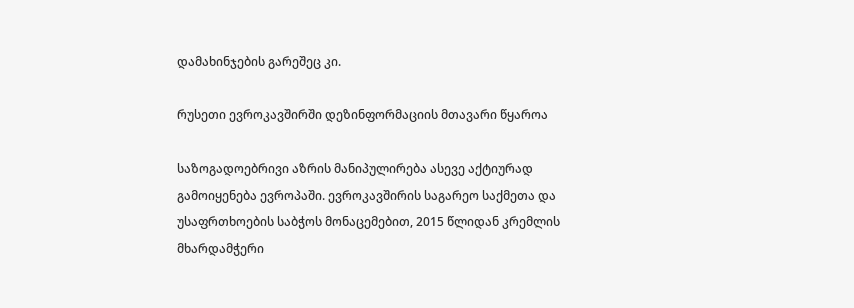დამახინჯების გარეშეც კი.

რუსეთი ევროკავშირში დეზინფორმაციის მთავარი წყაროა

საზოგადოებრივი აზრის მანიპულირება ასევე აქტიურად გამოიყენება ევროპაში. ევროკავშირის საგარეო საქმეთა და უსაფრთხოების საბჭოს მონაცემებით, 2015 წლიდან კრემლის მხარდამჭერი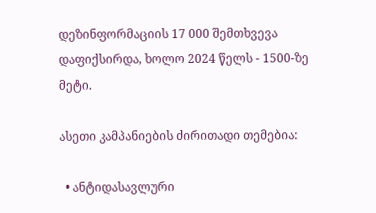დეზინფორმაციის 17 000 შემთხვევა დაფიქსირდა, ხოლო 2024 წელს - 1500-ზე მეტი.

ასეთი კამპანიების ძირითადი თემებია:

  • ანტიდასავლური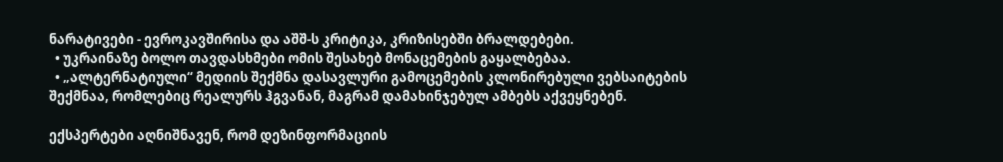ნარატივები - ევროკავშირისა და აშშ-ს კრიტიკა, კრიზისებში ბრალდებები.
  • უკრაინაზე ბოლო თავდასხმები ომის შესახებ მონაცემების გაყალბებაა.
  • „ალტერნატიული“ მედიის შექმნა დასავლური გამოცემების კლონირებული ვებსაიტების შექმნაა, რომლებიც რეალურს ჰგვანან, მაგრამ დამახინჯებულ ამბებს აქვეყნებენ.

ექსპერტები აღნიშნავენ, რომ დეზინფორმაციის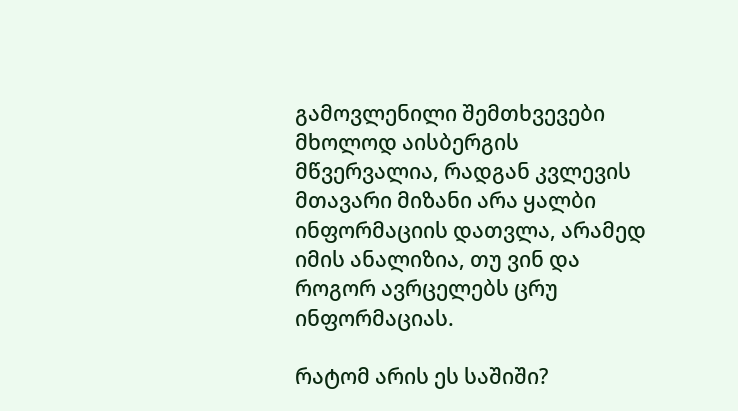გამოვლენილი შემთხვევები მხოლოდ აისბერგის მწვერვალია, რადგან კვლევის მთავარი მიზანი არა ყალბი ინფორმაციის დათვლა, არამედ იმის ანალიზია, თუ ვინ და როგორ ავრცელებს ცრუ ინფორმაციას.

რატომ არის ეს საშიში?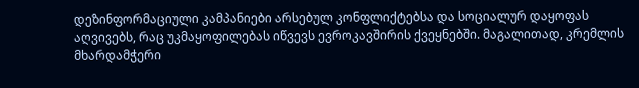დეზინფორმაციული კამპანიები არსებულ კონფლიქტებსა და სოციალურ დაყოფას აღვივებს, რაც უკმაყოფილებას იწვევს ევროკავშირის ქვეყნებში. მაგალითად, კრემლის მხარდამჭერი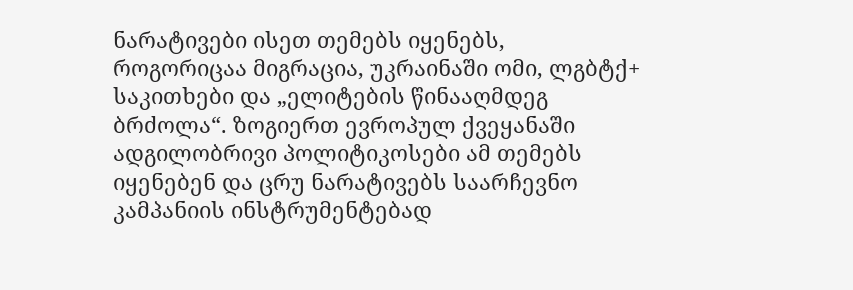ნარატივები ისეთ თემებს იყენებს, როგორიცაა მიგრაცია, უკრაინაში ომი, ლგბტქ+ საკითხები და „ელიტების წინააღმდეგ ბრძოლა“. ზოგიერთ ევროპულ ქვეყანაში ადგილობრივი პოლიტიკოსები ამ თემებს იყენებენ და ცრუ ნარატივებს საარჩევნო კამპანიის ინსტრუმენტებად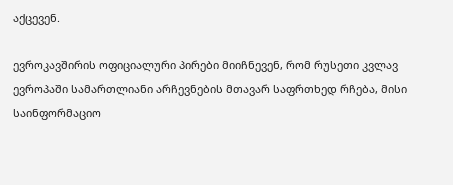აქცევენ.

ევროკავშირის ოფიციალური პირები მიიჩნევენ, რომ რუსეთი კვლავ ევროპაში სამართლიანი არჩევნების მთავარ საფრთხედ რჩება, მისი საინფორმაციო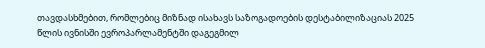თავდასხმებით, რომლებიც მიზნად ისახავს საზოგადოების დესტაბილიზაციას 2025 წლის ივნისში ევროპარლამენტში დაგეგმილ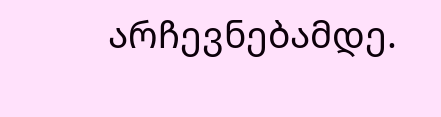არჩევნებამდე.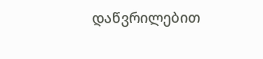დაწვრილებით